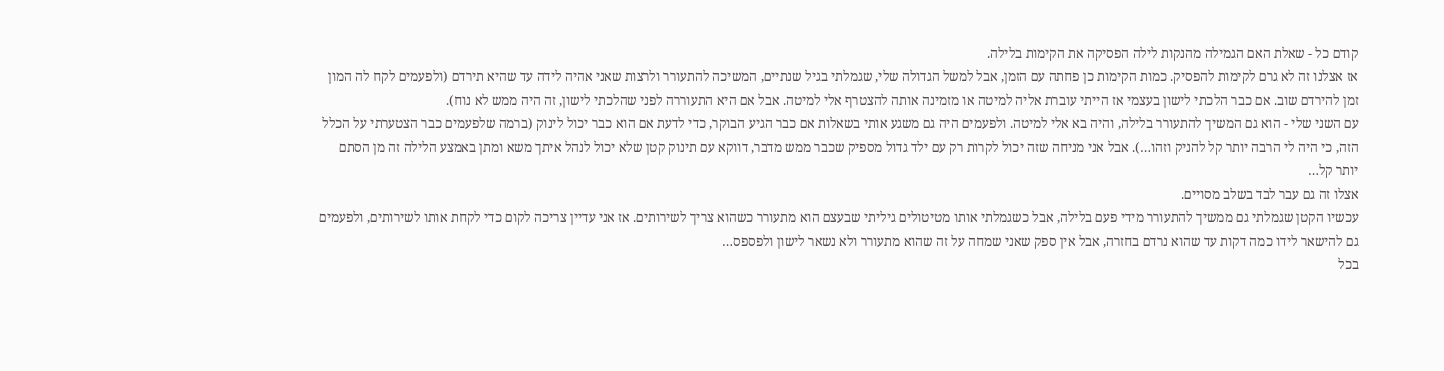קודם כל - שאלת האם הגמילה מהנקות לילה הפסיקה את הקימות בלילה.
אז אצלנו זה לא גרם לקימות להפסיק. כמות הקימות כן פחתה עם הזמן, אבל למשל הגדולה שלי, שגמלתי בגיל שנתיים, המשיכה להתעורר ולרצות שאני אהיה לידה עד שהיא תירדם (ולפעמים לקח לה המון זמן להירדם שוב. אם כבר הלכתי לישון בעצמי אז הייתי עוברת אליה למיטה או מזמינה אותה להצטרף אלי למיטה. אבל אם היא התעוררה לפני שהלכתי לישון, זה היה ממש לא נוח).
עם השני שלי - הוא גם המשיך להתעורר בלילה, והיה בא אלי למיטה. ולפעמים היה גם משגע אותי בשאלות אם כבר הגיע הבוקר, כדי לדעת אם הוא כבר יכול לינוק (ברמה שלפעמים כבר הצטערתי על הכלל הזה, כי היה לי הרבה יותר קל להניק וזהו…). אבל אני מניחה שזה יכול לקרות רק עם ילד גדול מספיק שכבר ממש מדבר, דווקא עם תינוק קטן שלא יכול לנהל איתך משא ומתן באמצע הלילה זה מן הסתם יותר קל…
אצלו זה גם עבר לבד בשלב מסויים.
עכשיו הקטן שגמלתי גם ממשיך להתעורר מידי פעם בלילה, אבל כשגמלתי אותו מטיטולים גיליתי שבעצם הוא מתעורר כשהוא צריך לשירותים. אז אני עדיין צריכה לקום כדי לקחת אותו לשירותים, ולפעמים גם להישאר לידו כמה דקות עד שהוא נרדם בחזרה, אבל אין ספק שאני שמחה על זה שהוא מתעורר ולא נשאר לישון ולפספס…
בכל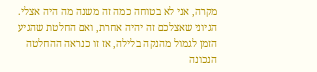מקרה, אני לא בטוחה כמה זה משנה מה היה אצלי. הגיוני שאצלכם זה יהיה אחרת, ואם החלטת שהגיע הזמן לגמול מהנקה בלילה, אז זו כנראה ההחלטה הנכונה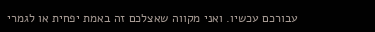עבורכם עכשיו. ואני מקווה שאצלכם זה באמת יפחית או לגמרי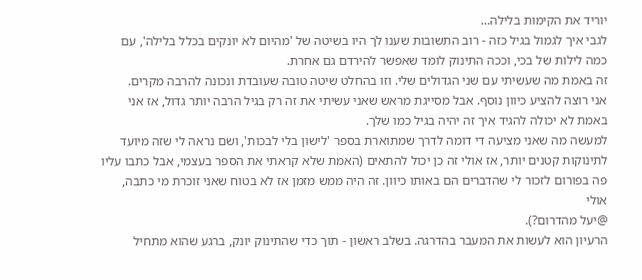יוריד את הקימות בלילה…
לגבי איך לגמול בגיל כזה - רוב התשובות שענו לך היו בשיטה של 'מהיום לא יונקים בכלל בלילה', עם כמה לילות של בכי, וככה התינוק לומד שאפשר להירדם גם אחרת.
זה באמת מה שעשיתי עם שני הגדולים שלי. וזו בהחלט שיטה טובה שעובדת ונכונה להרבה מקרים.
אני רוצה להציע כיוון נוסף. אבל מסייגת מראש שאני עשיתי את זה רק בגיל הרבה יותר גדול, אז אני באמת לא יכולה להגיד איך זה יהיה בגיל כמו שלך.
למעשה מה שאני מציעה די דומה לדרך שמתוארת בספר 'לישון בלי לבכות', ושם נראה לי שזה מיועד לתינוקות קטנים יותר, אז אולי זה כן יכול להתאים (האמת שלא קראתי את הספר בעצמי, אבל כתבו עליו פה בפורום לזכור לי שהדברים הם באותו כיוון. זה היה ממש מזמן אז לא בטוח שאני זוכרת מי כתבה, אולי
@יעל מהדרום?).
הרעיון הוא לעשות את המעבר בהדרגה. בשלב ראשון - תוך כדי שהתינוק יונק, ברגע שהוא מתחיל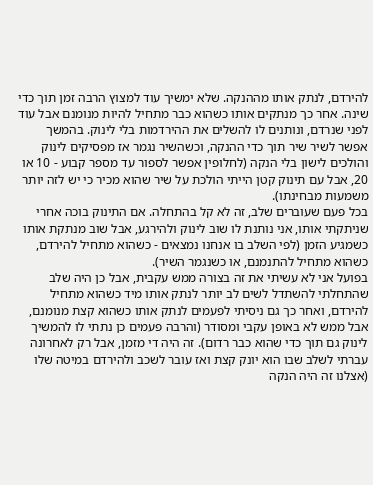להירדם, לנתק אותו מההנקה. שלא ימשיך עוד למצוץ הרבה זמן תוך כדי שינה. אחר כך מנתקים אותו כשהוא כבר מתחיל להיות מנומנם אבל עוד לפני שנרדם, ונותנים לו להשלים את ההירדמות בלי לינוק. בהמשך אפשר לשיר שיר תוך כדי ההנקה, וכשהשיר נגמר אז מפסיקים לינוק והולכים לישון בלי הנקה (לחלופין אפשר לספור עד מספר קבוע - 10 או 20, אבל עם תינוק קטן הייתי הולכת על שיר שהוא מכיר כי יש לזה יותר משמעות מבחינתו).
בכל פעם שעוברים שלב, זה לא קל בהתחלה. אם התינוק בוכה אחרי שניתקתי אותו, אני נותנת לו שוב לינוק ולהירגע, אבל שוב מנתקת אותו כשמגיע הזמן (לפי השלב בו אנחנו נמצאים - כשהוא מתחיל להירדם, כשהוא מתחיל להתנמנם, או כשנגמר השיר).
בפועל אני לא עשיתי את זה בצורה ממש עקבית, אבל כן היה שלב שהתחלתי להשתדל לשים לב יותר לנתק אותו מיד כשהוא מתחיל להירדם, ואחר כך גם ניסיתי לפעמים לנתק אותו כשהוא קצת מנומנם, אבל ממש לא באופן עקבי ומסודר (והרבה פעמים כן נתתי לו להמשיך לינוק גם תוך כדי שהוא כבר רדום). זה היה די מזמן, אבל רק לאחרונה עברתי לשלב שבו הוא יונק קצת ואז עובר לשכב ולהירדם במיטה שלו (אצלנו זה היה הנקה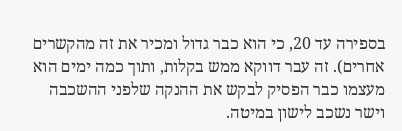בספירה עד 20, כי הוא כבר גדול ומכיר את זה מהקשרים אחרים). זה עבר דווקא ממש בקלות, ותוך כמה ימים הוא מעצמו כבר הפסיק לבקש את ההנקה שלפני ההשכבה וישר נשכב לישון במיטה.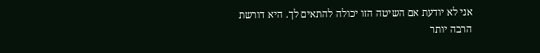אני לא יודעת אם השיטה הזו יכולה להתאים לך. היא דורשת הרבה יותר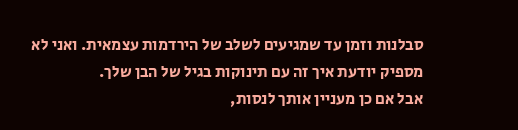סבלנות וזמן עד שמגיעים לשלב של הירדמות עצמאית. ואני לא מספיק יודעת איך זה עם תינוקות בגיל של הבן שלך.
אבל אם כן מעניין אותך לנסות,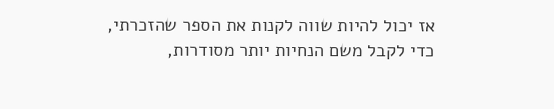אז יכול להיות שווה לקנות את הספר שהזכרתי, כדי לקבל משם הנחיות יותר מסודרות,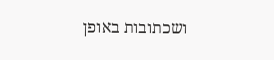ושכתובות באופן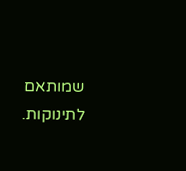שמותאם לתינוקות.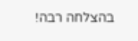בהצלחה רבה!